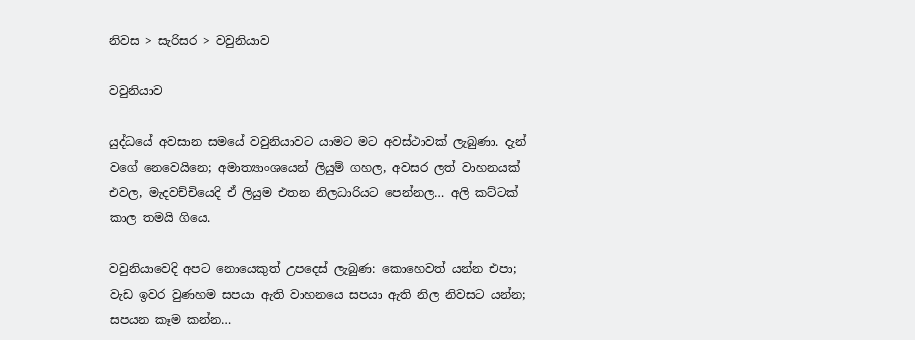නිවස > සැරිසර > වවුනියාව

වවුනියාව

යුද්ධයේ අවසාන සමයේ වවුනියාවට යාමට මට අවස්ථාවක් ලැබුණා. දැන් වගේ නෙවෙයිනෙ; අමාත්‍යාංශයෙන් ලියුම් ගහල, අවසර ලත් වාහනයක් එවල, මැදවච්චියෙදි ඒ ලියුම එතන නිලධාරියට පෙන්නල… අලි කට්ටක් කාල තමයි ගියෙ.

වවුනියාවෙදි අපට නොයෙකුත් උපදෙස් ලැබුණ: කොහෙවත් යන්න එපා; වැඩ ඉවර වුණහම සපයා ඇති වාහනයෙ සපයා ඇති නිල නිවසට යන්න; සපයන කෑම කන්න…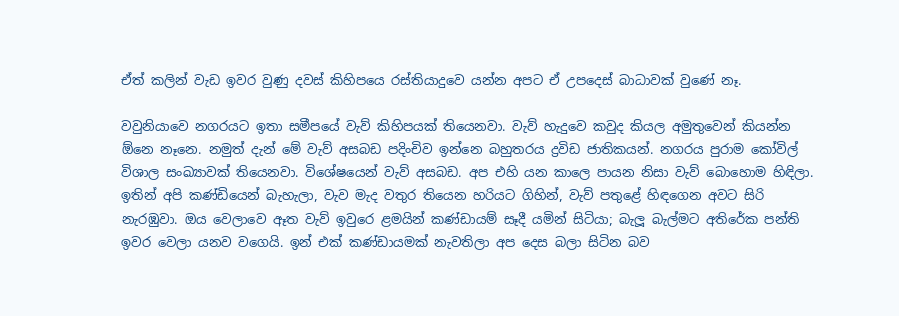ඒත් කලින් වැඩ ඉවර වුණු දවස් කිහිපයෙ රස්තියාදුවෙ යන්න අපට ඒ උපදෙස් බාධාවක් වුණේ නෑ.

වවුනියාවෙ නගරයට ඉතා සමීපයේ වැව් කිහිපයක් තියෙනවා. වැව් හැදුවෙ කවුද කියල අමුතුවෙන් කියන්න ඕනෙ නෑනෙ. නමුත් දැන් මේ වැව් අසබඩ පදිංචිව ඉන්නෙ බහුතරය ද්‍රවිඩ ජාතිකයන්. නගරය පුරාම කෝවිල් විශාල සංඛ්‍යාවක් තියෙනවා. විශේෂයෙන් වැව් අසබඩ. අප එහි යන කාලෙ පායන නිසා වැව් බොහොම හිඳිලා. ඉතින් අපි කණ්ඩියෙන් බැහැලා, වැව මැද වතුර තියෙන හරියට ගිහින්, වැව් පතුළේ හිඳගෙන අවට සිරි නැරඹුවා. ඔය වෙලාවෙ ඈත වැව් ඉවුරෙ ළමයින් කණ්ඩායම් සෑදී යමින් සිටියා; බැලූ බැල්මට අතිරේක පන්ති ඉවර වෙලා යනව වගෙයි. ඉන් එක් කණ්ඩායමක් නැවතිලා අප දෙස බලා සිටින බව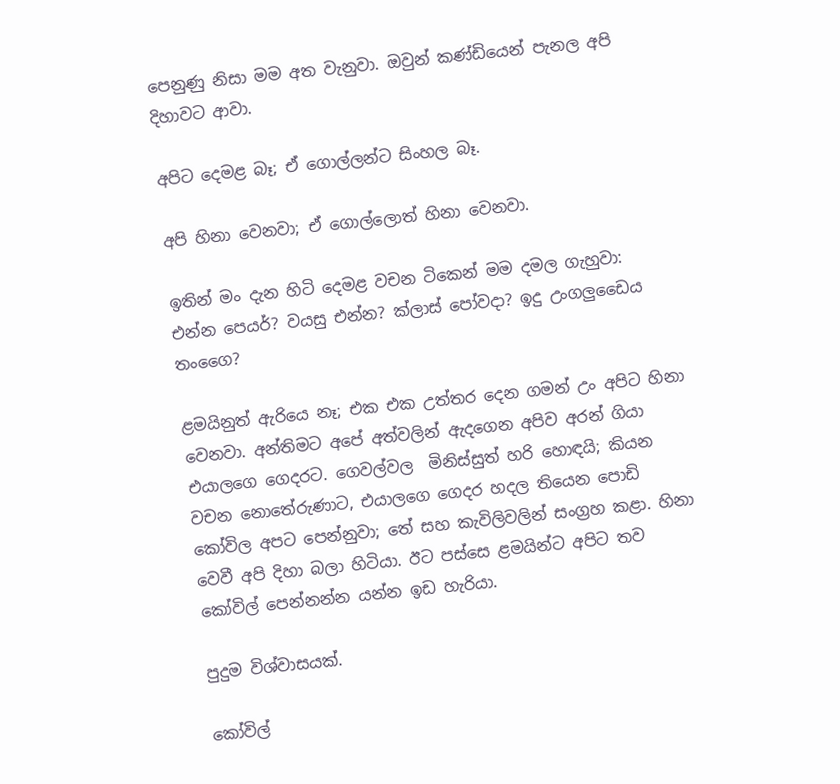පෙනුණු නිසා මම අත වැනුවා. ඔවුන් කණ්ඩියෙන් පැනල අපි දිහාවට ආවා.

අපිට දෙමළ බෑ; ඒ ගොල්ලන්ට සිංහල බෑ.

අපි හිනා වෙනවා; ඒ ගොල්ලොත් හිනා වෙනවා.

ඉතින් මං දැන හිටි දෙමළ වචන ටිකෙන් මම දමල ගැහුවා: එන්න පෙයර්? වයසු එන්න? ක්ලාස් පෝවදා? ඉදු උංගලුඩෛය තංගෛ?

ළමයිනුත් ඇරියෙ නෑ; එක එක උත්තර දෙන ගමන් උං අපිට හිනා වෙනවා. අන්තිමට අපේ අත්වලින් ඇදගෙන අපිව අරන් ගියා එයාලගෙ ගෙදරට. ගෙවල්වල  මිනිස්සුත් හරි හොඳයි; කියන වචන නොතේරුණාට, එයාලගෙ ගෙදර හදල තියෙන පොඩි කෝවිල අපට පෙන්නුවා; තේ සහ කැවිලිවලින් සංග්‍රහ කළා. හිනා වෙවී අපි දිහා බලා හිටියා. ඊට පස්සෙ ළමයින්ට අපිට තව කෝවිල් පෙන්නන්න යන්න ඉඩ හැරියා.

පුදුම විශ්වාසයක්.

කෝවිල්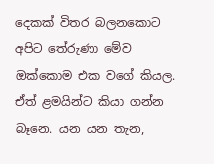දෙකක් විතර බලනකොට අපිට තේරුණා මේව ඔක්කොම එක වගේ කියල. ඒත් ළමයින්ට කියා ගන්න බෑනෙ. යන යන තැන,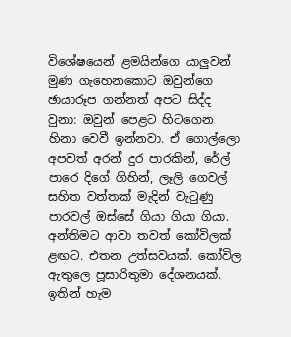විශේෂයෙන් ළමයින්ගෙ යාලුවන් මුණ ගැහෙනකොට ඔවුන්ගෙ ඡායාරූප ගන්නත් අපට සිද්ද වුනා: ඔවුන් පෙළට හිටගෙන හිනා වෙවී ඉන්නවා. ඒ ගොල්ලො අපවත් අරන් දුර පාරකින්, රේල් පාරෙ දිගේ ගිහින්, ලෑලි ගෙවල් සහිත වත්තක් මැදින් වැටුණු පාරවල් ඔස්සේ ගියා ගියා ගියා. අන්තිමට ආවා තවත් කෝවිලක් ළඟට. එතන උත්සවයක්. කෝවිල  ඇතුලෙ පූසාරිතුමා දේශනයක්. ඉතින් හැම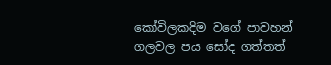කෝවිලකදිම වගේ පාවහන් ගලවල පය සෝද ගත්තත්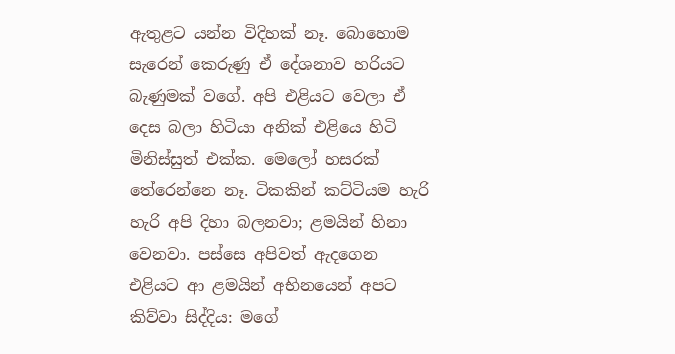ඇතුළට යන්න විදිහක් නෑ. බොහොම සැරෙන් කෙරුණු ඒ දේශනාව හරියට බැණුමක් වගේ. අපි එළියට වෙලා ඒ දෙස බලා හිටියා අනික් එළියෙ හිටි මිනිස්සුත් එක්ක. මෙලෝ හසරක් තේරෙන්නෙ නෑ. ටිකකින් කට්ටියම හැරි හැරි අපි දිහා බලනවා; ළමයින් හිනා වෙනවා. පස්සෙ අපිවත් ඇදගෙන එළියට ආ ළමයින් අභිනයෙන් අපට කිව්වා සිද්දිය: මගේ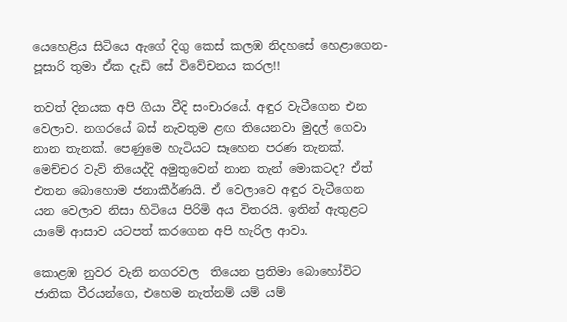යෙහෙළිය සිටියෙ ඇගේ දිගු කෙස් කලඹ නිදහසේ හෙළාගෙන- පූසාරි තුමා ඒක දැඩි සේ විවේචනය කරල!!

තවත් දිනයක අපි ගියා වීදි සංචාරයේ. අඳුර වැටීගෙන එන වෙලාව. නගරයේ බස් නැවතුම ළඟ තියෙනවා මුදල් ගෙවා නාන තැනක්. පෙණුමෙ හැටියට සෑහෙන පරණ තැනක්. මෙච්චර වැව් තියෙද්දි අමුතුවෙන් නාන තැන් මොකටද? ඒත් එතන බොහොම ජනාකීර්ණයි. ඒ වෙලාවෙ අඳුර වැටීගෙන යන වෙලාව නිසා හිටියෙ පිරිමි අය විතරයි. ඉතින් ඇතුළට යාමේ ආසාව යටපත් කරගෙන අපි හැරිල ආවා.

කොළඹ නුවර වැනි නගරවල  තියෙන ප්‍රතිමා බොහෝවිට ජාතික වීරයන්ගෙ, එහෙම නැත්නම් යම් යම්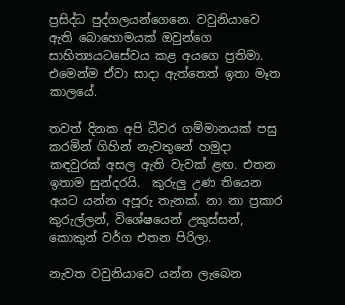ප්‍රසිද්ධ පුද්ගලයන්ගෙනෙ. වවුනියාවෙ ඇති බොහොමයක් ඔවුන්ගෙ සාහිත්‍යයටසේවය කළ අයගෙ ප්‍රතිමා. එමෙන්ම ඒවා සාදා ඇත්තෙත් ඉතා මෑත කාලයේ.

තවත් දිනක අපි ධීවර ගම්මානයක් පසු කරමින් ගිහින් නැවතුනේ හමුදා කඳවුරක් අසල ඇති වැවක් ළඟ. එතන ඉතාම සුන්දරයි.  කුරුලු උණ තියෙන අයට යන්න අපූරු තැනක්. නා නා ප්‍රකාර කුරුල්ලන්, විශේෂයෙන් උකුස්සන්, කොකුන් වර්ග එතන පිරිලා.

නැවත වවුනියාවෙ යන්න ලැබෙන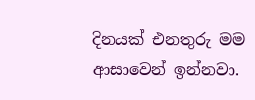දිනයක් එනතුරු මම ආසාවෙන් ඉන්නවා.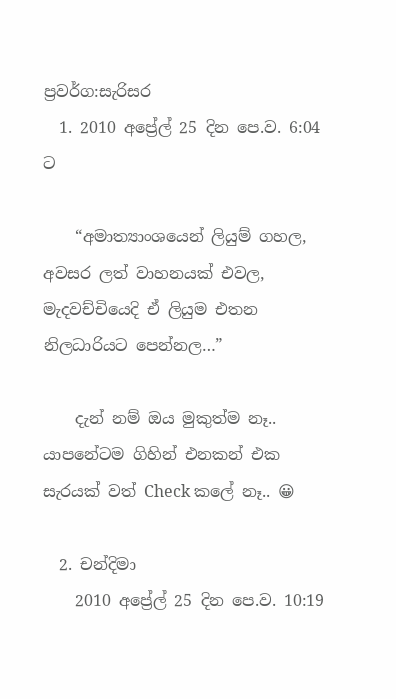ප්‍රවර්ග:සැරිසර
  1. 2010 අප්‍රේල් 25 දින පෙ.ව. 6:04 ට

    “අමාත්‍යාංශයෙන් ලියුම් ගහල, අවසර ලත් වාහනයක් එවල, මැදවච්චියෙදි ඒ ලියුම එතන නිලධාරියට පෙන්නල…”

    දැන් නම් ඔය මුකුත්ම නෑ.. යාපනේටම ගිහින් එනකන් එක සැරයක් වත් Check කලේ නෑ.. 😀

  2. චන්දිමා
    2010 අප්‍රේල් 25 දින පෙ.ව. 10:19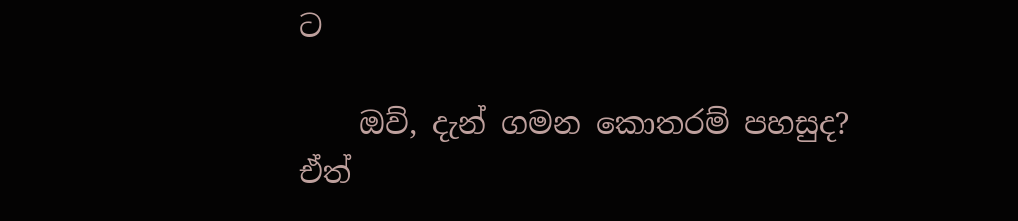ට

    ඔව්, දැන් ගමන කොතරම් පහසුද? ඒත්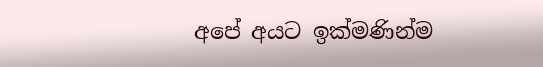අපේ අයට ඉක්මණින්ම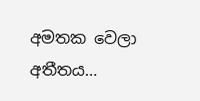අමතක වෙලා අතීතය…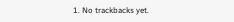1. No trackbacks yet.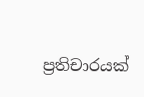ප්‍රතිචාරයක්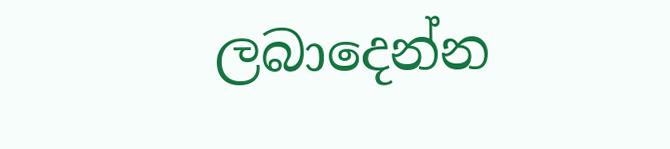ලබාදෙන්න